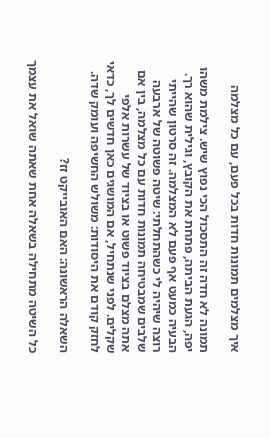איך מצלמים תמונות חדות בכל פעם, עם כל מצלמה

תמונה לא חדה זה התסכול הכי נפוץ שיש. צילמת משהו יפה, הגעת הביתה, פתחת את הקובץ, וגילית שהוא רך. הבעיה כמעט אף פעם לא המצלמה. זה סרטון שהייתי רוצה שיהיה לי כשהתחלתי: שיטה פשוטה של ארבעה שלבים שמבטיחה תמונות חדות עם כל מצלמה, בין אם אתה מצלם בציוד פשוט או בציוד של עשרות אלפי שקלים. לפני שנתחיל, אם המושגים כאן חדשים לך, כדאי לחזק קודם את היסודות: משולש החשיפה ועומק שדה.

השאלה הראשונה: האם האובייקט זז?

כל השיטה מתחילה בשאלה אחת שאתה שואל את עצמך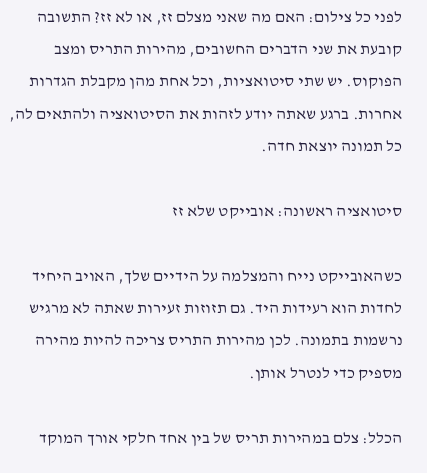לפני כל צילום: האם מה שאני מצלם זז, או לא זז? התשובה קובעת את שני הדברים החשובים, מהירות התריס ומצב הפוקוס. יש שתי סיטואציות, וכל אחת מהן מקבלת הגדרות אחרות. ברגע שאתה יודע לזהות את הסיטואציה ולהתאים לה, כל תמונה יוצאת חדה.

סיטואציה ראשונה: אובייקט שלא זז

כשהאובייקט נייח והמצלמה על הידיים שלך, האויב היחיד לחדות הוא רעידות היד. גם תזוזות זעירות שאתה לא מרגיש נרשמות בתמונה. לכן מהירות התריס צריכה להיות מהירה מספיק כדי לנטרל אותן.

הכלל: צלם במהירות תריס של בין אחד חלקי אורך המוקד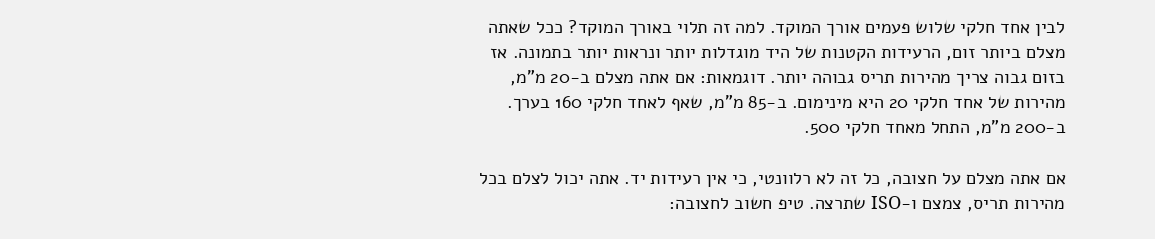לבין אחד חלקי שלוש פעמים אורך המוקד. למה זה תלוי באורך המוקד? ככל שאתה מצלם ביותר זום, הרעידות הקטנות של היד מוגדלות יותר ונראות יותר בתמונה. אז בזום גבוה צריך מהירות תריס גבוהה יותר. דוגמאות: אם אתה מצלם ב-20 מ”מ, מהירות של אחד חלקי 20 היא מינימום. ב-85 מ”מ, שאף לאחד חלקי 160 בערך. ב-200 מ”מ, התחל מאחד חלקי 500.

אם אתה מצלם על חצובה, כל זה לא רלוונטי, כי אין רעידות יד. אתה יכול לצלם בכל מהירות תריס, צמצם ו-ISO שתרצה. טיפ חשוב לחצובה: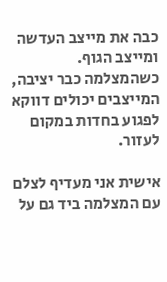כבה את מייצב העדשה ומייצב הגוף. כשהמצלמה כבר יציבה, המייצבים יכולים דווקא לפגוע בחדות במקום לעזור.

אישית אני מעדיף לצלם עם המצלמה ביד גם על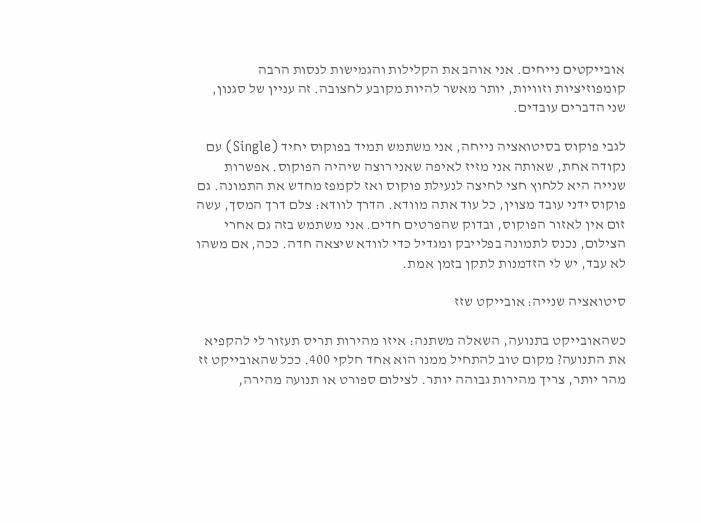אובייקטים נייחים. אני אוהב את הקלילות והגמישות לנסות הרבה קומפוזיציות וזוויות, יותר מאשר להיות מקובע לחצובה. זה עניין של סגנון, שני הדברים עובדים.

לגבי פוקוס בסיטואציה נייחה, אני משתמש תמיד בפוקוס יחיד (Single) עם נקודה אחת, שאותה אני מזיז לאיפה שאני רוצה שיהיה הפוקוס. אפשרות שנייה היא ללחוץ חצי לחיצה לנעילת פוקוס ואז לקמפז מחדש את התמונה. גם פוקוס ידני עובד מצוין, כל עוד אתה מוודא. הדרך לוודא: צלם דרך המסך, עשה זום אין לאזור הפוקוס, ובדוק שהפרטים חדים. אני משתמש בזה גם אחרי הצילום, נכנס לתמונה בפלייבק ומגדיל כדי לוודא שיצאה חדה. ככה, אם משהו לא עבד, יש לי הזדמנות לתקן בזמן אמת.

סיטואציה שנייה: אובייקט שזז

כשהאובייקט בתנועה, השאלה משתנה: איזו מהירות תריס תעזור לי להקפיא את התנועה? מקום טוב להתחיל ממנו הוא אחד חלקי 400. ככל שהאובייקט זז מהר יותר, צריך מהירות גבוהה יותר. לצילום ספורט או תנועה מהירה,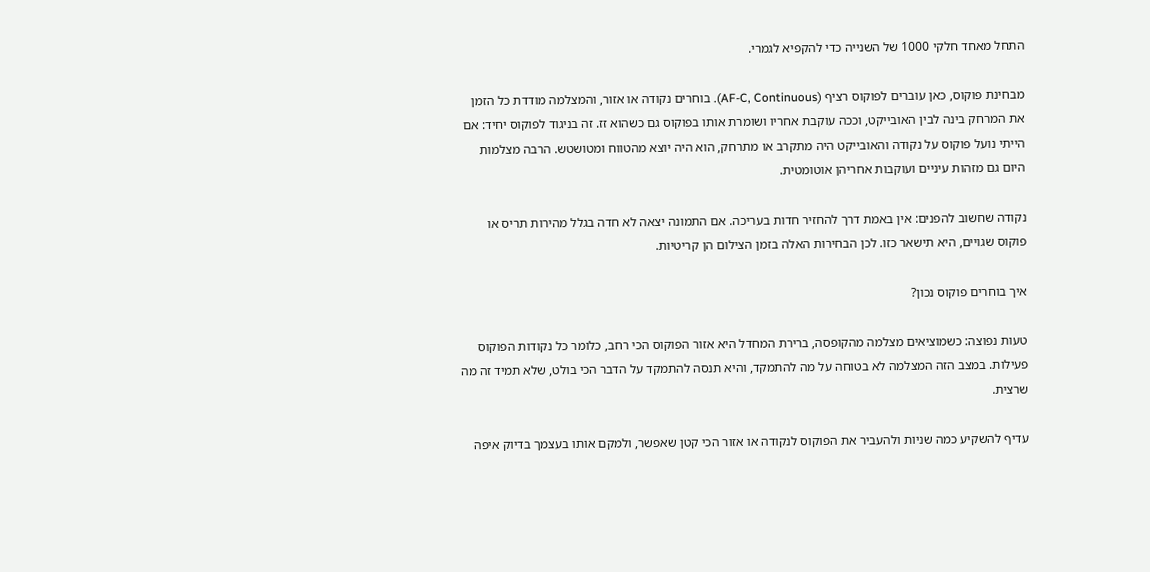התחל מאחד חלקי 1000 של השנייה כדי להקפיא לגמרי.

מבחינת פוקוס, כאן עוברים לפוקוס רציף (AF-C, Continuous). בוחרים נקודה או אזור, והמצלמה מודדת כל הזמן את המרחק בינה לבין האובייקט, וככה עוקבת אחריו ושומרת אותו בפוקוס גם כשהוא זז. זה בניגוד לפוקוס יחיד: אם הייתי נועל פוקוס על נקודה והאובייקט היה מתקרב או מתרחק, הוא היה יוצא מהטווח ומטושטש. הרבה מצלמות היום גם מזהות עיניים ועוקבות אחריהן אוטומטית.

נקודה שחשוב להפנים: אין באמת דרך להחזיר חדות בעריכה. אם התמונה יצאה לא חדה בגלל מהירות תריס או פוקוס שגויים, היא תישאר כזו. לכן הבחירות האלה בזמן הצילום הן קריטיות.

איך בוחרים פוקוס נכון?

טעות נפוצה: כשמוציאים מצלמה מהקופסה, ברירת המחדל היא אזור הפוקוס הכי רחב, כלומר כל נקודות הפוקוס פעילות. במצב הזה המצלמה לא בטוחה על מה להתמקד, והיא תנסה להתמקד על הדבר הכי בולט, שלא תמיד זה מה שרצית.

עדיף להשקיע כמה שניות ולהעביר את הפוקוס לנקודה או אזור הכי קטן שאפשר, ולמקם אותו בעצמך בדיוק איפה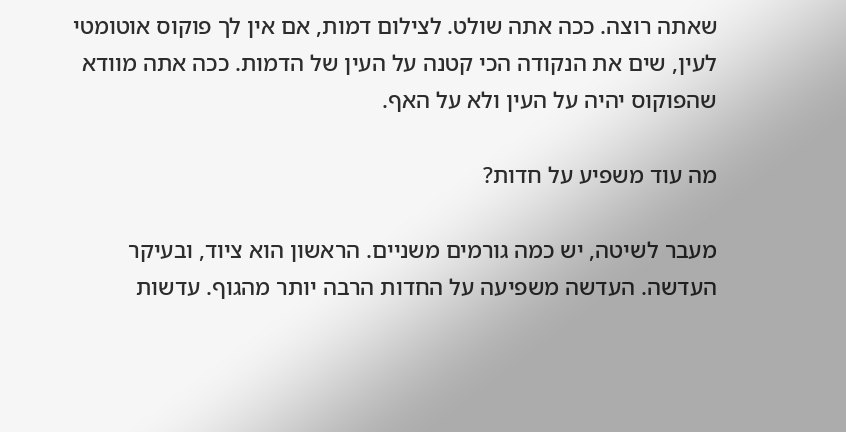שאתה רוצה. ככה אתה שולט. לצילום דמות, אם אין לך פוקוס אוטומטי לעין, שים את הנקודה הכי קטנה על העין של הדמות. ככה אתה מוודא שהפוקוס יהיה על העין ולא על האף.

מה עוד משפיע על חדות?

מעבר לשיטה, יש כמה גורמים משניים. הראשון הוא ציוד, ובעיקר העדשה. העדשה משפיעה על החדות הרבה יותר מהגוף. עדשות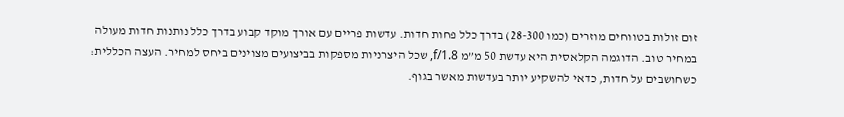זום זולות בטווחים מוזרים (כמו 28-300) בדרך כלל פחות חדות. עדשות פריים עם אורך מוקד קבוע בדרך כלל נותנות חדות מעולה במחיר טוב. הדוגמה הקלאסית היא עדשת 50 מ”מ f/1.8, שכל היצרניות מספקות בביצועים מצוינים ביחס למחיר. העצה הכללית: כשחושבים על חדות, כדאי להשקיע יותר בעדשות מאשר בגוף.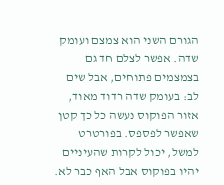הגורם השני הוא צמצם ועומק שדה. אפשר לצלם חד גם בצמצמים פתוחים, אבל שים לב: בעומק שדה רדוד מאוד, אזור הפוקוס נעשה כל כך קטן שאפשר לפספס. בפורטרט למשל, יכול לקרות שהעיניים יהיו בפוקוס אבל האף כבר לא.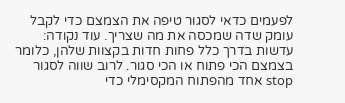לפעמים כדאי לסגור טיפה את הצמצם כדי לקבל עומק שדה שמכסה את מה שצריך. עוד נקודה: עדשות בדרך כלל פחות חדות בקצוות שלהן, כלומר בצמצם הכי פתוח או הכי סגור. לרוב שווה לסגור stop אחד מהפתוח המקסימלי כדי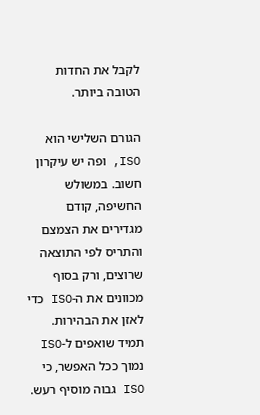לקבל את החדות הטובה ביותר.

הגורם השלישי הוא ISO, ופה יש עיקרון חשוב. במשולש החשיפה, קודם מגדירים את הצמצם והתריס לפי התוצאה שרוצים, ורק בסוף מכוונים את ה-ISO כדי לאזן את הבהירות. תמיד שואפים ל-ISO נמוך ככל האפשר, כי ISO גבוה מוסיף רעש.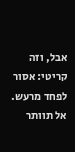אבל, וזה קריטי: אסור לפחד מרעש. אל תוותר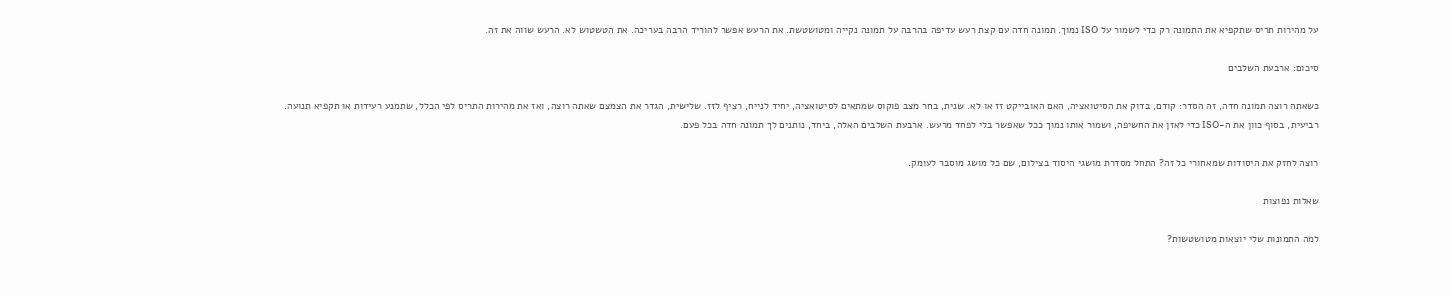על מהירות תריס שתקפיא את התמונה רק כדי לשמור על ISO נמוך. תמונה חדה עם קצת רעש עדיפה בהרבה על תמונה נקייה ומטושטשת. את הרעש אפשר להוריד הרבה בעריכה. את הטשטוש לא. הרעש שווה את זה.

סיכום: ארבעת השלבים

כשאתה רוצה תמונה חדה, זה הסדר: קודם, בדוק את הסיטואציה, האם האובייקט זז או לא. שנית, בחר מצב פוקוס שמתאים לסיטואציה, יחיד לנייח, רציף לזז. שלישית, הגדר את הצמצם שאתה רוצה, ואז את מהירות התריס לפי הכלל, שתמנע רעידות או תקפיא תנועה. רביעית, בסוף כוון את ה-ISO כדי לאזן את החשיפה, ושמור אותו נמוך ככל שאפשר בלי לפחד מרעש. ארבעת השלבים האלה, ביחד, נותנים לך תמונה חדה בכל פעם.

רוצה לחזק את היסודות שמאחורי כל זה? התחל מסדרת מושגי היסוד בצילום, שם כל מושג מוסבר לעומק.

שאלות נפוצות

למה התמונות שלי יוצאות מטושטשות?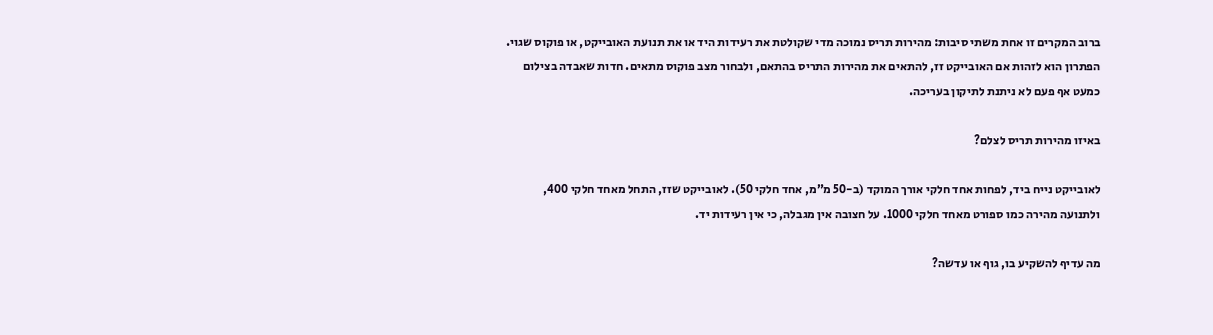ברוב המקרים זו אחת משתי סיבות: מהירות תריס נמוכה מדי שקולטת את רעידות היד או את תנועת האובייקט, או פוקוס שגוי. הפתרון הוא לזהות אם האובייקט זז, להתאים את מהירות התריס בהתאם, ולבחור מצב פוקוס מתאים. חדות שאבדה בצילום כמעט אף פעם לא ניתנת לתיקון בעריכה.

באיזו מהירות תריס לצלם?

לאובייקט נייח ביד, לפחות אחד חלקי אורך המוקד (ב-50 מ”מ, אחד חלקי 50). לאובייקט שזז, התחל מאחד חלקי 400, ולתנועה מהירה כמו ספורט מאחד חלקי 1000. על חצובה אין מגבלה, כי אין רעידות יד.

מה עדיף להשקיע בו, גוף או עדשה?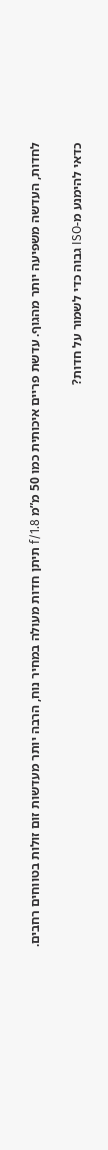לחדות, העדשה משפיעה יותר מהגוף. עדשת פריים איכותית כמו 50 מ”מ f/1.8 תיתן חדות מעולה במחיר נוח, הרבה יותר מעדשות זום זולות בטווחים רחבים.

כדאי להימנע מ-ISO גבוה כדי לשמור על חדות?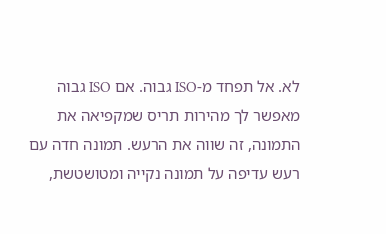לא. אל תפחד מ-ISO גבוה. אם ISO גבוה מאפשר לך מהירות תריס שמקפיאה את התמונה, זה שווה את הרעש. תמונה חדה עם רעש עדיפה על תמונה נקייה ומטושטשת,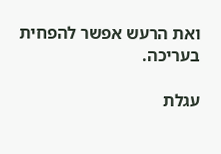ואת הרעש אפשר להפחית בעריכה.

עגלת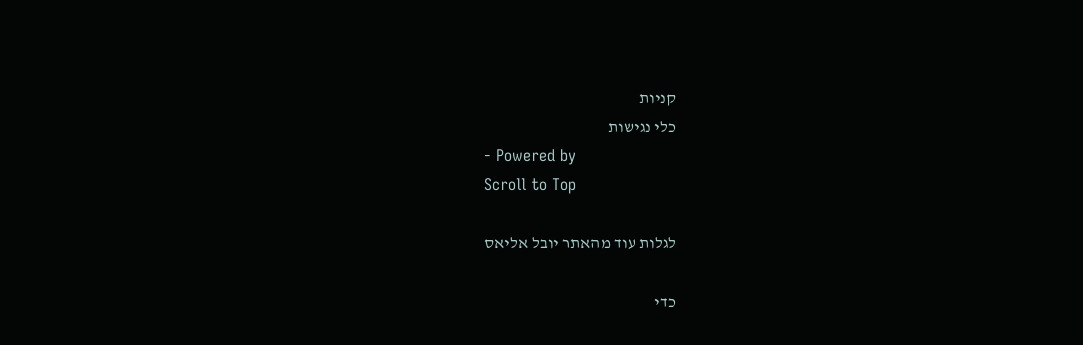קניות
כלי נגישות
- Powered by
Scroll to Top

לגלות עוד מהאתר יובל אליאס

כדי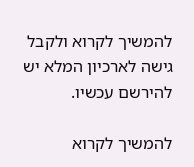להמשיך לקרוא ולקבל גישה לארכיון המלא יש להירשם עכשיו.

להמשיך לקרוא